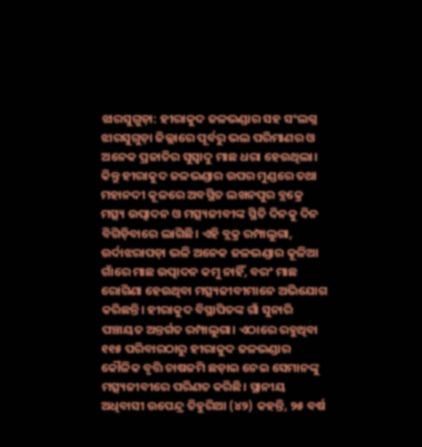ଝାରସୁଗୁଡ଼ା: ହୀରାକୁଦ ଜଳଭଣ୍ଡାର ସହ ସଂଲଗ୍ନ ଝାରସୁଗୁଡ଼ା ଜିଲ୍ଲାରେ ପୂର୍ବରୁ ଭଲ ପରିମାଣର ଓ ଅନେକ ପ୍ରଜାତିର ସୁସ୍ବାଦୁ ମାଛ ଧରା ହେଉଥିଲା। କିନ୍ତୁ ହୀରାକୁଦ ଜଳଭଣ୍ଡାର ଉପର ମୁଣ୍ଡରେ ତଥା ମହାନଦୀ କୂଳରେ ଅବସ୍ଥିତ ଲଖନପୁର ବ୍ଲକ୍ରେ ମତ୍ସ୍ୟ ଉତ୍ପାଦନ ଓ ମତ୍ସ୍ୟଜୀବୀଙ୍କ ସ୍ଥିତି ଦିନକୁ ଦିନ ବିଗିଡ଼ିବାରେ ଲାଗିଛି। ଏହି ବ୍ଲକ୍ର ରମ୍ପାଲୁଗା, ଉର୍ଦାଝରାପଡ଼ା ଭଳି ଅନେକ ଜଳଭଣ୍ଡାର କୂଳିଆ ଗାଁରେ ମାଛ ଉତ୍ପାଦନ କମୁ ନାହିଁ, ବରଂ ମାଛ ରୋଗିଣା ହେଉଥିବା ମତ୍ସ୍ୟଜୀବୀମାନେ ଅଭିଯୋଗ କରିଛନ୍ତି। ହୀରାକୁଦ ବିସ୍ଥାପିତଙ୍କ ଗାଁ ସୁନାରି ପଞ୍ଚାୟତ ଅନ୍ତର୍ଗତ ରମ୍ପାଲୁଗା। ଏଠାରେ ରହୁଥିବା ୧୧୫ ପରିବାରଠାରୁ ହୀରାକୁଦ ଜଳଭଣ୍ଡାର କୌଳିକ ବୃତ୍ତି ଚାଷଜମି ଛଡ଼ାଇ ନେଇ ସେମାନଙ୍କୁ ମତ୍ସ୍ୟଜୀବୀରେ ପରିଣତ କରିଛି। ସ୍ଥାନୀୟ ଅଧିବାସୀ ଉପେନ୍ଦ୍ର ତିହୁରିଆ (୪୨) କହନ୍ତି, ୨୫ ବର୍ଷ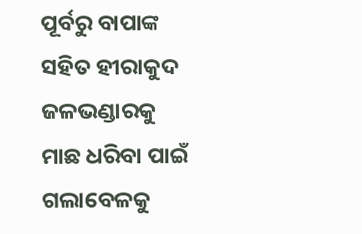ପୂର୍ବରୁ ବାପାଙ୍କ ସହିତ ହୀରାକୁଦ ଜଳଭଣ୍ଡାରକୁ ମାଛ ଧରିବା ପାଇଁ ଗଲାବେଳକୁ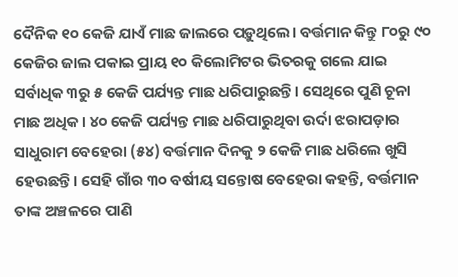ଦୈନିକ ୧୦ କେଜି ଯାଏଁ ମାଛ ଜାଲରେ ପଡ଼ୁଥିଲେ। ବର୍ତ୍ତମାନ କିନ୍ତୁ ୮୦ରୁ ୯୦ କେଜିର ଜାଲ ପକାଇ ପ୍ରାୟ ୧୦ କିଲୋମିଟର ଭିତରକୁ ଗଲେ ଯାଇ ସର୍ବାଧିକ ୩ରୁ ୫ କେଜି ପର୍ଯ୍ୟନ୍ତ ମାଛ ଧରିପାରୁଛନ୍ତି। ସେଥିରେ ପୁଣି ଚୂନା ମାଛ ଅଧିକ। ୪୦ କେଜି ପର୍ଯ୍ୟନ୍ତ ମାଛ ଧରିପାରୁଥିବା ଉର୍ଦା ଝରାପଡ଼ାର ସାଧୁରାମ ବେହେରା (୫୪) ବର୍ତ୍ତମାନ ଦିନକୁ ୨ କେଜି ମାଛ ଧରିଲେ ଖୁସି ହେଉଛନ୍ତି। ସେହି ଗାଁର ୩୦ ବର୍ଷୀୟ ସନ୍ତୋଷ ବେହେରା କହନ୍ତି, ବର୍ତ୍ତମାନ ତାଙ୍କ ଅଞ୍ଚଳରେ ପାଣି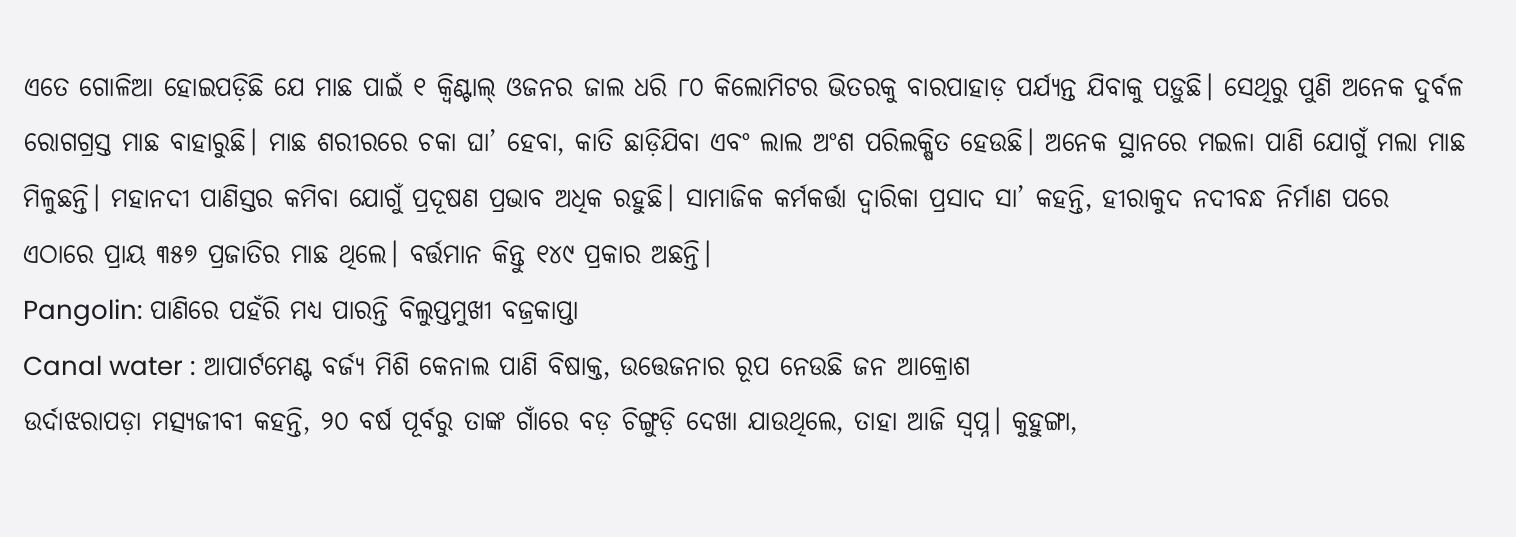ଏତେ ଗୋଳିଆ ହୋଇପଡ଼ିଛି ଯେ ମାଛ ପାଇଁ ୧ କ୍ବିଣ୍ଟାଲ୍ ଓଜନର ଜାଲ ଧରି ୮୦ କିଲୋମିଟର ଭିତରକୁ ବାରପାହାଡ଼ ପର୍ଯ୍ୟନ୍ତ ଯିବାକୁ ପଡ଼ୁଛି। ସେଥିରୁ ପୁଣି ଅନେକ ଦୁର୍ବଳ ରୋଗଗ୍ରସ୍ତ ମାଛ ବାହାରୁଛି। ମାଛ ଶରୀରରେ ଚକା ଘା’ ହେବା, କାତି ଛାଡ଼ିଯିବା ଏବଂ ଲାଲ ଅଂଶ ପରିଲକ୍ଷିତ ହେଉଛି। ଅନେକ ସ୍ଥାନରେ ମଇଳା ପାଣି ଯୋଗୁଁ ମଲା ମାଛ ମିଳୁଛନ୍ତି। ମହାନଦୀ ପାଣିସ୍ତର କମିବା ଯୋଗୁଁ ପ୍ରଦୂଷଣ ପ୍ରଭାବ ଅଧିକ ରହୁଛି। ସାମାଜିକ କର୍ମକର୍ତ୍ତା ଦ୍ବାରିକା ପ୍ରସାଦ ସା’ କହନ୍ତି, ହୀରାକୁଦ ନଦୀବନ୍ଧ ନିର୍ମାଣ ପରେ ଏଠାରେ ପ୍ରାୟ ୩୫୭ ପ୍ରଜାତିର ମାଛ ଥିଲେ। ବର୍ତ୍ତମାନ କିନ୍ତୁ ୧୪୯ ପ୍ରକାର ଅଛନ୍ତି।
Pangolin: ପାଣିରେ ପହଁରି ମଧ୍ୟ ପାରନ୍ତି ବିଲୁପ୍ତମୁଖୀ ବଜ୍ରକାପ୍ତା
Canal water : ଆପାର୍ଟମେଣ୍ଟ ବର୍ଜ୍ୟ ମିଶି କେନାଲ ପାଣି ବିଷାକ୍ତ, ଉତ୍ତେଜନାର ରୂପ ନେଉଛି ଜନ ଆକ୍ରୋଶ
ଉର୍ଦାଝରାପଡ଼ା ମତ୍ସ୍ୟଜୀବୀ କହନ୍ତି, ୨୦ ବର୍ଷ ପୂର୍ବରୁ ତାଙ୍କ ଗାଁରେ ବଡ଼ ଚିଙ୍ଗୁଡ଼ି ଦେଖା ଯାଉଥିଲେ, ତାହା ଆଜି ସ୍ବପ୍ନ। କୁହୁଙ୍ଗା,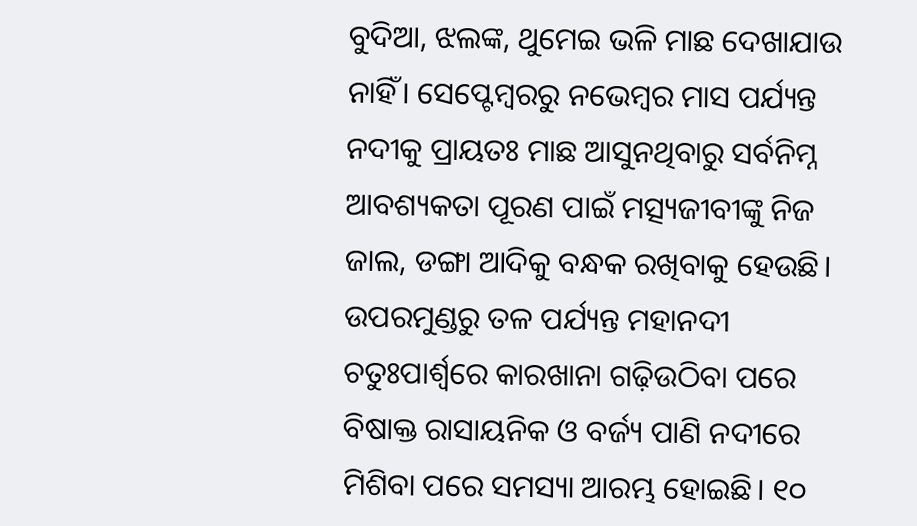ବୁଦିଆ, ଝଲଙ୍କ, ଥୁମେଇ ଭଳି ମାଛ ଦେଖାଯାଉ ନାହିଁ। ସେପ୍ଟେମ୍ବରରୁ ନଭେମ୍ବର ମାସ ପର୍ଯ୍ୟନ୍ତ ନଦୀକୁ ପ୍ରାୟତଃ ମାଛ ଆସୁନଥିବାରୁ ସର୍ବନିମ୍ନ ଆବଶ୍ୟକତା ପୂରଣ ପାଇଁ ମତ୍ସ୍ୟଜୀବୀଙ୍କୁ ନିଜ ଜାଲ, ଡଙ୍ଗା ଆଦିକୁ ବନ୍ଧକ ରଖିବାକୁ ହେଉଛି। ଉପରମୁଣ୍ଡରୁ ତଳ ପର୍ଯ୍ୟନ୍ତ ମହାନଦୀ ଚତୁଃପାର୍ଶ୍ବରେ କାରଖାନା ଗଢ଼ିଉଠିବା ପରେ ବିଷାକ୍ତ ରାସାୟନିକ ଓ ବର୍ଜ୍ୟ ପାଣି ନଦୀରେ ମିଶିବା ପରେ ସମସ୍ୟା ଆରମ୍ଭ ହୋଇଛି। ୧୦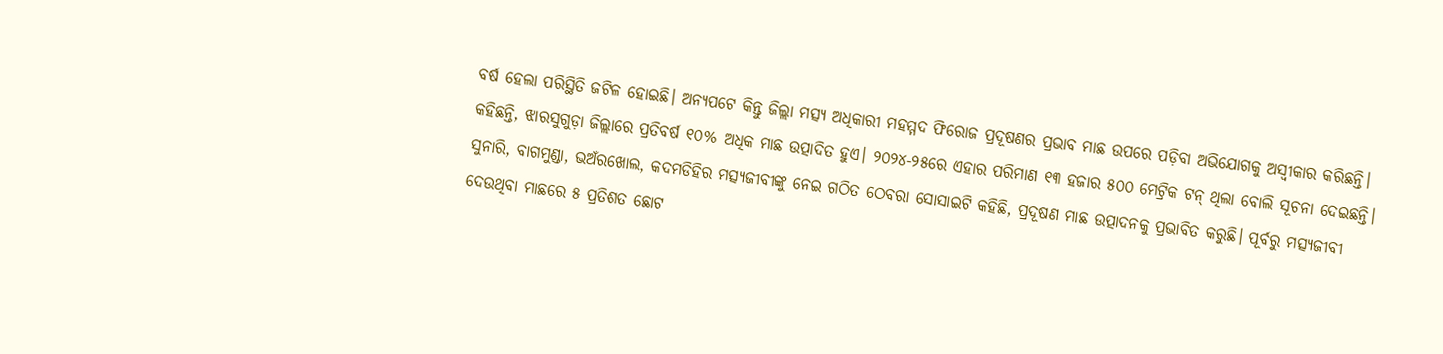ବର୍ଷ ହେଲା ପରିସ୍ଥିତି ଜଟିଳ ହୋଇଛି। ଅନ୍ୟପଟେ କିନ୍ତୁ ଜିଲ୍ଲା ମତ୍ସ୍ୟ ଅଧିକାରୀ ମହମ୍ମଦ ଫିରୋଜ ପ୍ରଦୂଷଣର ପ୍ରଭାବ ମାଛ ଉପରେ ପଡ଼ିବା ଅଭିଯୋଗକୁ ଅସ୍ବୀକାର କରିଛନ୍ତି। କହିଛନ୍ତି, ଝାରସୁଗୁଡ଼ା ଜିଲ୍ଲାରେ ପ୍ରତିବର୍ଷ ୧୦% ଅଧିକ ମାଛ ଉତ୍ପାଦିତ ହୁଏ। ୨୦୨୪-୨୫ରେ ଏହାର ପରିମାଣ ୧୩ ହଜାର ୫୦୦ ମେଟ୍ରିକ ଟନ୍ ଥିଲା ବୋଲି ସୂଚନା ଦେଇଛନ୍ତି। ସୁନାରି, ବାଗମୁଣ୍ଡା, ଭଅଁରଖୋଲ, କଦମଡିହିର ମତ୍ସ୍ୟଜୀବୀଙ୍କୁ ନେଇ ଗଠିତ ଠେବରା ସୋସାଇଟି କହିଛି, ପ୍ରଦୂଷଣ ମାଛ ଉତ୍ପାଦନକୁ ପ୍ରଭାବିତ କରୁଛି। ପୂର୍ବରୁ ମତ୍ସ୍ୟଜୀବୀ ଦେଉଥିବା ମାଛରେ ୫ ପ୍ରତିଶତ ଛୋଟ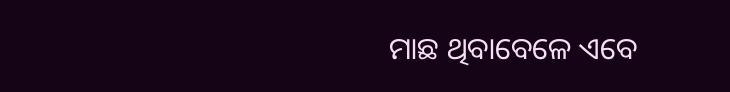ମାଛ ଥିବାବେଳେ ଏବେ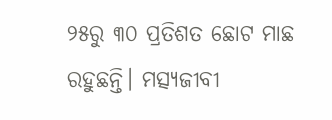୨୫ରୁ ୩୦ ପ୍ରତିଶତ ଛୋଟ ମାଛ ରହୁଛନ୍ତି। ମତ୍ସ୍ୟଜୀବୀ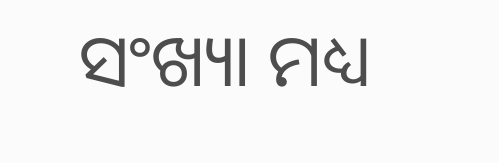ସଂଖ୍ୟା ମଧ୍ୟ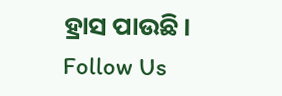ହ୍ରାସ ପାଉଛି।
Follow Us